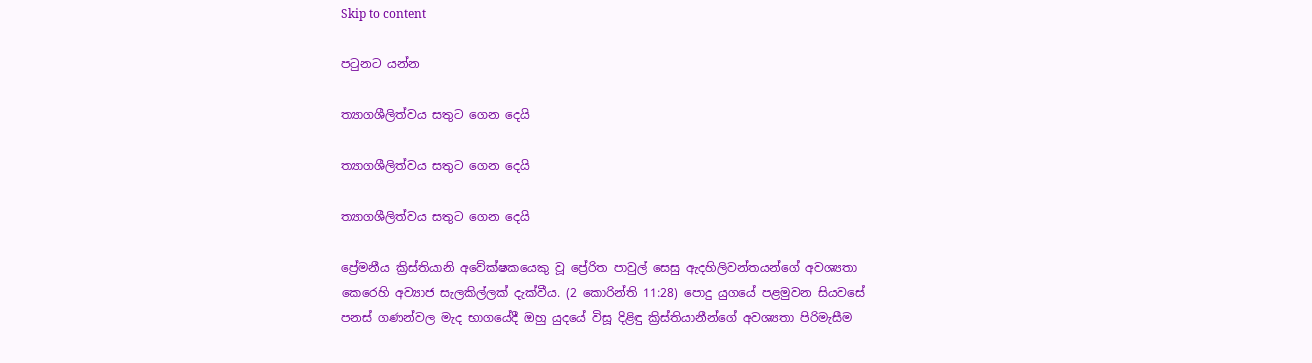Skip to content

පටුනට යන්න

ත්‍යාගශීලිත්වය සතුට ගෙන දෙයි

ත්‍යාගශීලිත්වය සතුට ගෙන දෙයි

ත්‍යාගශීලිත්වය සතුට ගෙන දෙයි

ප්‍රේමනීය ක්‍රිස්තියානි අවේක්ෂකයෙකු වූ ප්‍රේරිත පාවුල් සෙසු ඇදහිලිවන්තයන්ගේ අවශ්‍යතා කෙරෙහි අව්‍යාජ සැලකිල්ලක් දැක්වීය. (2 කොරින්ති 11:28) පොදු යුගයේ පළමුවන සියවසේ පනස් ගණන්වල මැද භාගයේදී ඔහු යුදයේ විසූ දිළිඳු ක්‍රිස්තියානීන්ගේ අවශ්‍යතා පිරිමැසීම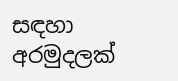සඳහා අරමුදලක්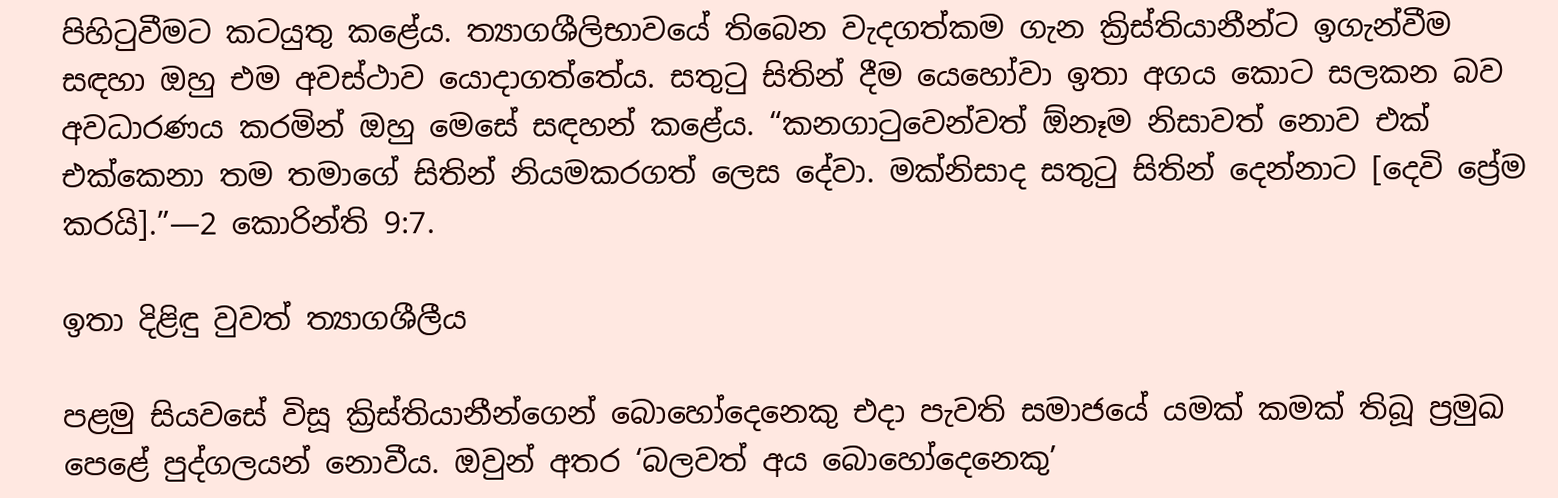පිහිටුවීමට කටයුතු කළේය. ත්‍යාගශීලිභාවයේ තිබෙන වැදගත්කම ගැන ක්‍රිස්තියානීන්ට ඉගැන්වීම සඳහා ඔහු එම අවස්ථාව යොදාගත්තේය. සතුටු සිතින් දීම යෙහෝවා ඉතා අගය කොට සලකන බව අවධාරණය කරමින් ඔහු මෙසේ සඳහන් කළේය. “කනගාටුවෙන්වත් ඕනෑම නිසාවත් නොව එක් එක්කෙනා තම තමාගේ සිතින් නියමකරගත් ලෙස දේවා. මක්නිසාද සතුටු සිතින් දෙන්නාට [දෙවි ප්‍රේම කරයි].”—2 කොරින්ති 9:7.

ඉතා දිළිඳු වුවත් ත්‍යාගශීලීය

පළමු සියවසේ විසූ ක්‍රිස්තියානීන්ගෙන් බොහෝදෙනෙකු එදා පැවති සමාජයේ යමක් කමක් තිබූ ප්‍රමුඛ පෙළේ පුද්ගලයන් නොවීය. ඔවුන් අතර ‘බලවත් අය බොහෝදෙනෙකු’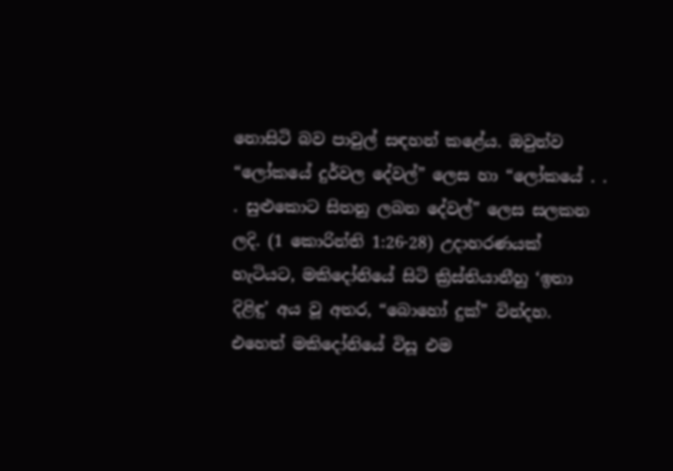නොසිටි බව පාවුල් සඳහන් කළේය. ඔවුන්ව “ලෝකයේ දුර්වල දේවල්” ලෙස හා “ලෝකයේ . . . සුළුකොට සිතනු ලබන දේවල්” ලෙස සලකන ලදි. (1 කොරින්ති 1:26-28) උදාහරණයක් හැටියට, මකිදෝනියේ සිටි ක්‍රිස්තියානීහු ‘ඉතා දිළිඳු’ අය වූ අතර, “බොහෝ දුක්” වින්දහ. එහෙත් මකිදෝනියේ විසූ එම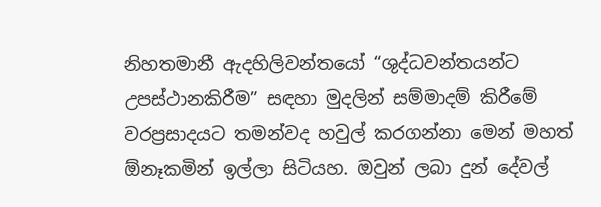නිහතමානී ඇදහිලිවන්තයෝ “ශුද්ධවන්තයන්ට උපස්ථානකිරීම” සඳහා මුදලින් සම්මාදම් කිරීමේ වරප්‍රසාදයට තමන්වද හවුල් කරගන්නා මෙන් මහත් ඕනෑකමින් ඉල්ලා සිටියහ. ඔවුන් ලබා දුන් දේවල්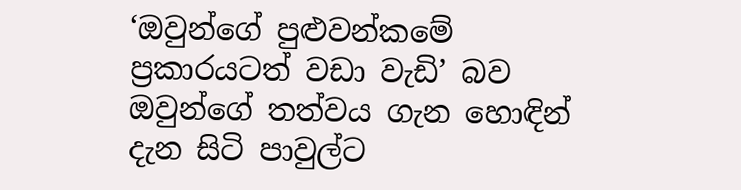‘ඔවුන්ගේ පුළුවන්කමේ ප්‍රකාරයටත් වඩා වැඩි’ බව ඔවුන්ගේ තත්වය ගැන හොඳින් දැන සිටි පාවුල්ට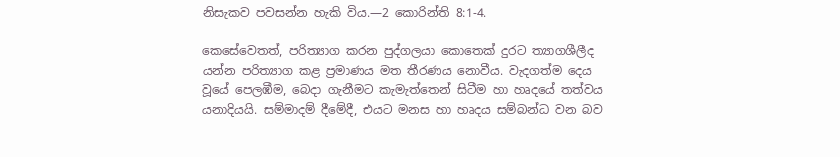නිසැකව පවසන්න හැකි විය.—2 කොරින්ති 8:1-4.

කෙසේවෙතත්, පරිත්‍යාග කරන පුද්ගලයා කොතෙක් දුරට ත්‍යාගශීලීද යන්න පරිත්‍යාග කළ ප්‍රමාණය මත තීරණය නොවීය. වැදගත්ම දෙය වූයේ පෙලඹීම, බෙදා ගැනීමට කැමැත්තෙන් සිටීම හා හෘදයේ තත්වය යනාදියයි. සම්මාදම් දීමේදී, එයට මනස හා හෘදය සම්බන්ධ වන බව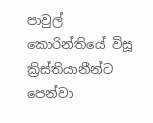පාවුල් කොරින්තියේ විසූ ක්‍රිස්තියානීන්ට පෙන්වා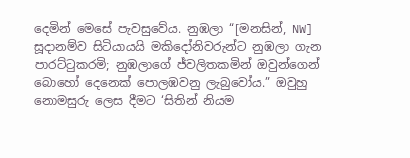දෙමින් මෙසේ පැවසුවේය. නුඹලා “[මනසින්, NW] සූදානම්ව සිටියායයි මකිදෝනිවරුන්ට නුඹලා ගැන පාරට්ටුකරමි; නුඹලාගේ ජ්වලිතකමින් ඔවුන්ගෙන් බොහෝ දෙනෙක් පොලඹවනු ලැබුවෝය.” ඔවුහු නොමසුරු ලෙස දීමට ‘සිතින් නියම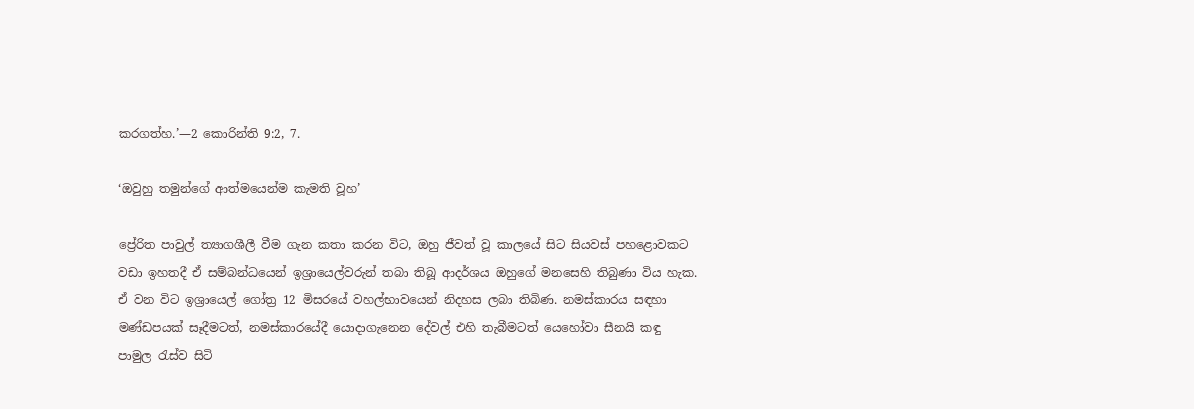කරගත්හ.’—2 කොරින්ති 9:2, 7.

‘ඔවුහු තමුන්ගේ ආත්මයෙන්ම කැමති වූහ’

ප්‍රේරිත පාවුල් ත්‍යාගශීලී වීම ගැන කතා කරන විට, ඔහු ජීවත් වූ කාලයේ සිට සියවස් පහළොවකට වඩා ඉහතදී ඒ සම්බන්ධයෙන් ඉශ්‍රායෙල්වරුන් තබා තිබූ ආදර්ශය ඔහුගේ මනසෙහි තිබුණා විය හැක. ඒ වන විට ඉශ්‍රායෙල් ගෝත්‍ර 12 මිසරයේ වහල්භාවයෙන් නිදහස ලබා තිබිණ. නමස්කාරය සඳහා මණ්ඩපයක් සෑදීමටත්, නමස්කාරයේදී යොදාගැනෙන දේවල් එහි තැබීමටත් යෙහෝවා සීනයි කඳු පාමුල රැස්ව සිටි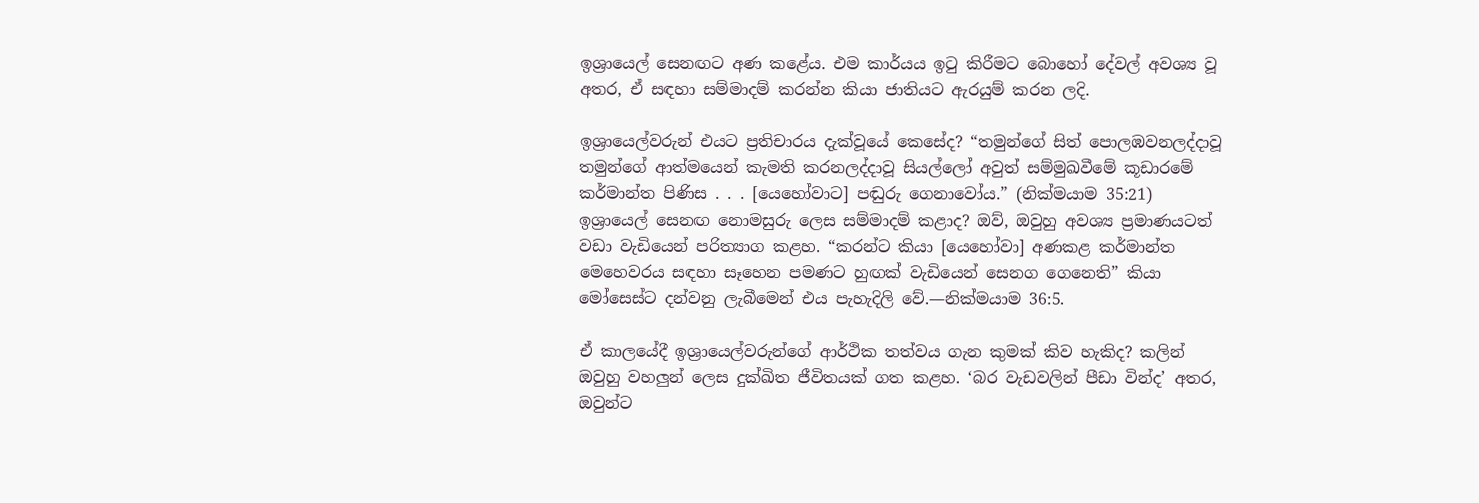ඉශ්‍රායෙල් සෙනඟට අණ කළේය. එම කාර්යය ඉටු කිරීමට බොහෝ දේවල් අවශ්‍ය වූ අතර, ඒ සඳහා සම්මාදම් කරන්න කියා ජාතියට ඇරයුම් කරන ලදි.

ඉශ්‍රායෙල්වරුන් එයට ප්‍රතිචාරය දැක්වූයේ කෙසේද? “තමුන්ගේ සිත් පොලඹවනලද්දාවූ තමුන්ගේ ආත්මයෙන් කැමති කරනලද්දාවූ සියල්ලෝ අවුත් සම්මුඛවීමේ කූඩාරමේ කර්මාන්ත පිණිස . . . [යෙහෝවාට] පඬුරු ගෙනාවෝය.” (නික්මයාම 35:21) ඉශ්‍රායෙල් සෙනඟ නොමසුරු ලෙස සම්මාදම් කළාද? ඔව්, ඔවුහු අවශ්‍ය ප්‍රමාණයටත් වඩා වැඩියෙන් පරිත්‍යාග කළහ. “කරන්ට කියා [යෙහෝවා] අණකළ කර්මාන්ත මෙහෙවරය සඳහා සෑහෙන පමණට හුඟක් වැඩියෙන් සෙනග ගෙනෙති” කියා මෝසෙස්ට දන්වනු ලැබීමෙන් එය පැහැදිලි වේ.—නික්මයාම 36:5.

ඒ කාලයේදී ඉශ්‍රායෙල්වරුන්ගේ ආර්ථික තත්වය ගැන කුමක් කිව හැකිද? කලින් ඔවුහු වහලුන් ලෙස දුක්ඛිත ජීවිතයක් ගත කළහ. ‘බර වැඩවලින් පීඩා වින්ද’ අතර, ඔවුන්ට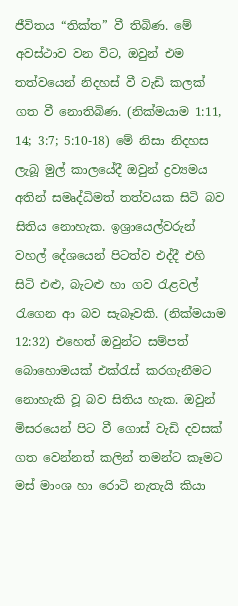ජීවිතය “තික්ත” වී තිබිණ. මේ අවස්ථාව වන විට, ඔවුන් එම තත්වයෙන් නිදහස් වී වැඩි කලක් ගත වී නොතිබිණ. (නික්මයාම 1:11, 14; 3:7; 5:10-18) මේ නිසා නිදහස ලැබූ මුල් කාලයේදී ඔවුන් ද්‍රව්‍යමය අතින් සමෘද්ධිමත් තත්වයක සිටි බව සිතිය නොහැක. ඉශ්‍රායෙල්වරුන් වහල් දේශයෙන් පිටත්ව එද්දී එහි සිටි එළු, බැටළු හා ගව රැළවල් රැගෙන ආ බව සැබෑවකි. (නික්මයාම 12:32) එහෙත් ඔවුන්ට සම්පත් බොහොමයක් එක්රැස් කරගැනීමට නොහැකි වූ බව සිතිය හැක. ඔවුන් මිසරයෙන් පිට වී ගොස් වැඩි දවසක් ගත වෙන්නත් කලින් තමන්ට කෑමට මස් මාංශ හා රොටි නැතැයි කියා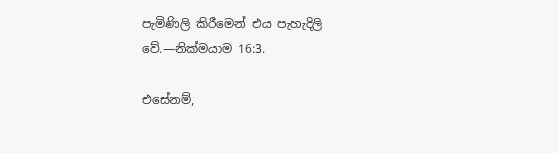පැමිණිලි කිරීමෙන් එය පැහැදිලි වේ.—නික්මයාම 16:3.

එසේනම්,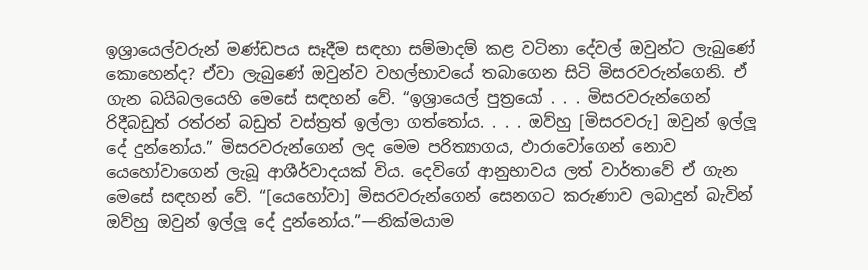ඉශ්‍රායෙල්වරුන් මණ්ඩපය සෑදීම සඳහා සම්මාදම් කළ වටිනා දේවල් ඔවුන්ට ලැබුණේ කොහෙන්ද? ඒවා ලැබුණේ ඔවුන්ව වහල්භාවයේ තබාගෙන සිටි මිසරවරුන්ගෙනි. ඒ ගැන බයිබලයෙහි මෙසේ සඳහන් වේ. “ඉශ්‍රායෙල් පුත්‍රයෝ . . . මිසරවරුන්ගෙන් රිදීබඩුත් රත්රන් බඩුත් වස්ත්‍රත් ඉල්ලා ගත්තෝය. . . . ඔව්හු [මිසරවරු] ඔවුන් ඉල්ලූ දේ දුන්නෝය.” මිසරවරුන්ගෙන් ලද මෙම පරිත්‍යාගය, ඵාරාවෝගෙන් නොව යෙහෝවාගෙන් ලැබූ ආශීර්වාදයක් විය. දෙවිගේ ආනුභාවය ලත් වාර්තාවේ ඒ ගැන මෙසේ සඳහන් වේ. “[යෙහෝවා] මිසරවරුන්ගෙන් සෙනගට කරුණාව ලබාදුන් බැවින් ඔව්හු ඔවුන් ඉල්ලූ දේ දුන්නෝය.”—නික්මයාම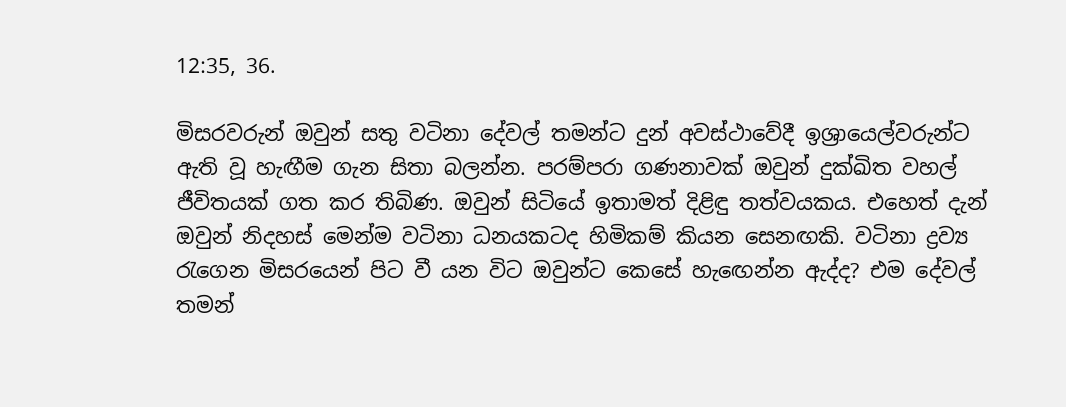12:35, 36.

මිසරවරුන් ඔවුන් සතු වටිනා දේවල් තමන්ට දුන් අවස්ථාවේදී ඉශ්‍රායෙල්වරුන්ට ඇති වූ හැඟීම ගැන සිතා බලන්න. පරම්පරා ගණනාවක් ඔවුන් දුක්ඛිත වහල් ජීවිතයක් ගත කර තිබිණ. ඔවුන් සිටියේ ඉතාමත් දිළිඳු තත්වයකය. එහෙත් දැන් ඔවුන් නිදහස් මෙන්ම වටිනා ධනයකටද හිමිකම් කියන සෙනඟකි. වටිනා ද්‍රව්‍ය රැගෙන මිසරයෙන් පිට වී යන විට ඔවුන්ට කෙසේ හැඟෙන්න ඇද්ද? එම දේවල් තමන්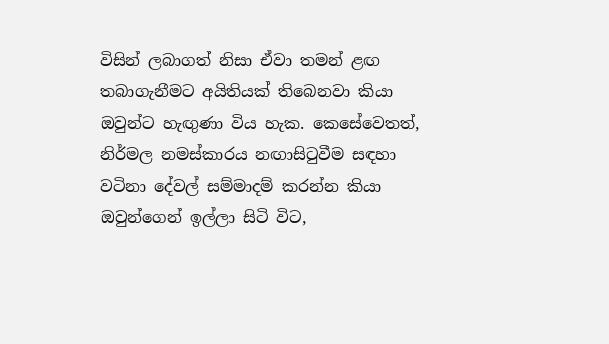විසින් ලබාගත් නිසා ඒවා තමන් ළඟ තබාගැනීමට අයිතියක් තිබෙනවා කියා ඔවුන්ට හැඟුණා විය හැක. කෙසේවෙතත්, නිර්මල නමස්කාරය නඟාසිටුවීම සඳහා වටිනා දේවල් සම්මාදම් කරන්න කියා ඔවුන්ගෙන් ඉල්ලා සිටි විට,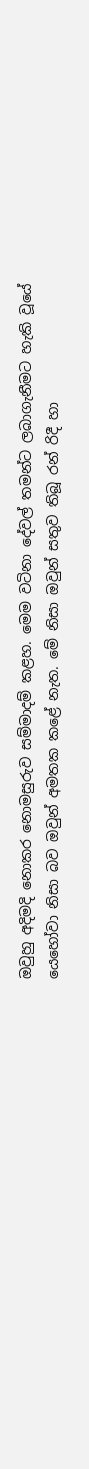ඔවුහු අදිමදි නොකර නොමසුරුව සම්මාදම් කළහ. මෙම වටිනා දේවල් තමන්ට ලබාගැනීමට හැකි වූයේ යෙහෝවා නිසා බව ඔවුන් අමතක කළේ නැත. මේ නිසා ඔවුන් සතුව තිබූ රන් රිදී හා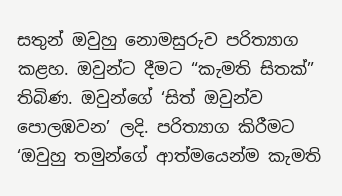සතුන් ඔවුහු නොමසුරුව පරිත්‍යාග කළහ. ඔවුන්ට දීමට “කැමති සිතක්” තිබිණ. ඔවුන්ගේ ‘සිත් ඔවුන්ව පොලඹවන’ ලදි. පරිත්‍යාග කිරීමට ‘ඔවුහු තමුන්ගේ ආත්මයෙන්ම කැමති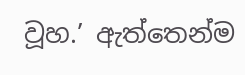වූහ.’ ඇත්තෙන්ම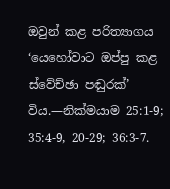ඔවුන් කළ පරිත්‍යාගය ‘යෙහෝවාට ඔප්පු කළ ස්වේච්ඡා පඬුරක්’ විය.—නික්මයාම 25:1-9; 35:4-9, 20-29; 36:3-7.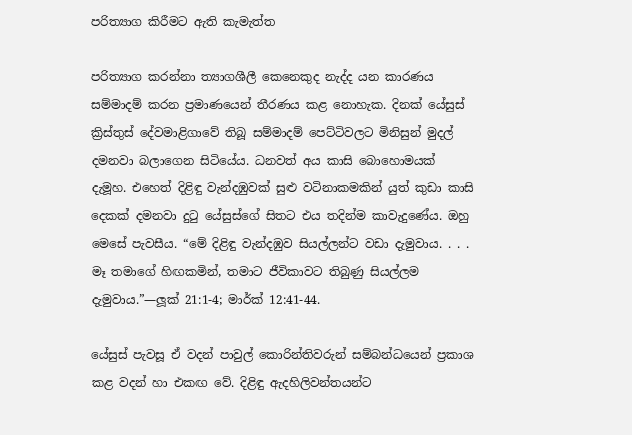පරිත්‍යාග කිරීමට ඇති කැමැත්ත

පරිත්‍යාග කරන්නා ත්‍යාගශීලී කෙනෙකුද නැද්ද යන කාරණය සම්මාදම් කරන ප්‍රමාණයෙන් තීරණය කළ නොහැක. දිනක් යේසුස් ක්‍රිස්තුස් දේවමාළිගාවේ තිබූ සම්මාදම් පෙට්ටිවලට මිනිසුන් මුදල් දමනවා බලාගෙන සිටියේය. ධනවත් අය කාසි බොහොමයක් දැමූහ. එහෙත් දිළිඳු වැන්දඹුවක් සුළු වටිනාකමකින් යුත් කුඩා කාසි දෙකක් දමනවා දුටු යේසුස්ගේ සිතට එය තදින්ම කාවැදුණේය. ඔහු මෙසේ පැවසීය. “මේ දිළිඳු වැන්දඹුව සියල්ලන්ට වඩා දැමුවාය. . . . මෑ තමාගේ හිඟකමින්, තමාට ජීවිකාවට තිබුණු සියල්ලම දැමුවාය.”—ලූක් 21:1-4; මාර්ක් 12:41-44.

යේසුස් පැවසූ ඒ වදන් පාවුල් කොරින්තිවරුන් සම්බන්ධයෙන් ප්‍රකාශ කළ වදන් හා එකඟ වේ. දිළිඳු ඇදහිලිවන්තයන්ට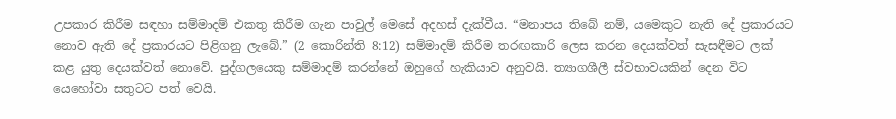උපකාර කිරීම සඳහා සම්මාදම් එකතු කිරීම ගැන පාවුල් මෙසේ අදහස් දැක්වීය. “මනාපය තිබේ නම්, යමෙකුට නැති දේ ප්‍රකාරයට නොව ඇති දේ ප්‍රකාරයට පිළිගනු ලැබේ.” (2 කොරින්ති 8:12) සම්මාදම් කිරීම තරඟකාරි ලෙස කරන දෙයක්වත් සැසඳීමට ලක් කළ යුතු දෙයක්වත් නොවේ. පුද්ගලයෙකු සම්මාදම් කරන්නේ ඔහුගේ හැකියාව අනුවයි. ත්‍යාගශීලී ස්වභාවයකින් දෙන විට යෙහෝවා සතුටට පත් වෙයි.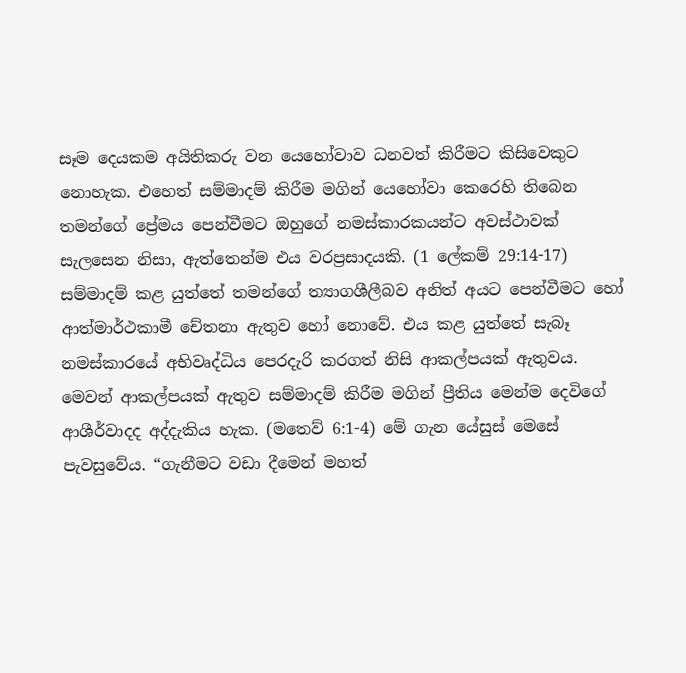සෑම දෙයකම අයිතිකරු වන යෙහෝවාව ධනවත් කිරීමට කිසිවෙකුට නොහැක. එහෙත් සම්මාදම් කිරීම මගින් යෙහෝවා කෙරෙහි තිබෙන තමන්ගේ ප්‍රේමය පෙන්වීමට ඔහුගේ නමස්කාරකයන්ට අවස්ථාවක් සැලසෙන නිසා, ඇත්තෙන්ම එය වරප්‍රසාදයකි. (1 ලේකම් 29:14-17) සම්මාදම් කළ යුත්තේ තමන්ගේ ත්‍යාගශීලීබව අනිත් අයට පෙන්වීමට හෝ ආත්මාර්ථකාමී චේතනා ඇතුව හෝ නොවේ. එය කළ යුත්තේ සැබෑ නමස්කාරයේ අභිවෘද්ධිය පෙරදැරි කරගත් නිසි ආකල්පයක් ඇතුවය. මෙවන් ආකල්පයක් ඇතුව සම්මාදම් කිරීම මගින් ප්‍රීතිය මෙන්ම දෙවිගේ ආශීර්වාදද අද්දැකිය හැක. (මතෙව් 6:1-4) මේ ගැන යේසුස් මෙසේ පැවසුවේය. “ගැනීමට වඩා දීමෙන් මහත්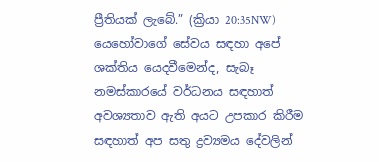ප්‍රීතියක් ලැබේ.” (ක්‍රියා 20:35NW) යෙහෝවාගේ සේවය සඳහා අපේ ශක්තිය යෙදවීමෙන්ද, සැබෑ නමස්කාරයේ වර්ධනය සඳහාත් අවශ්‍යතාව ඇති අයට උපකාර කිරීම සඳහාත් අප සතු ද්‍රව්‍යමය දේවලින්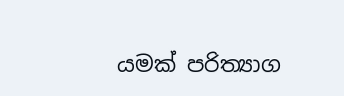යමක් පරිත්‍යාග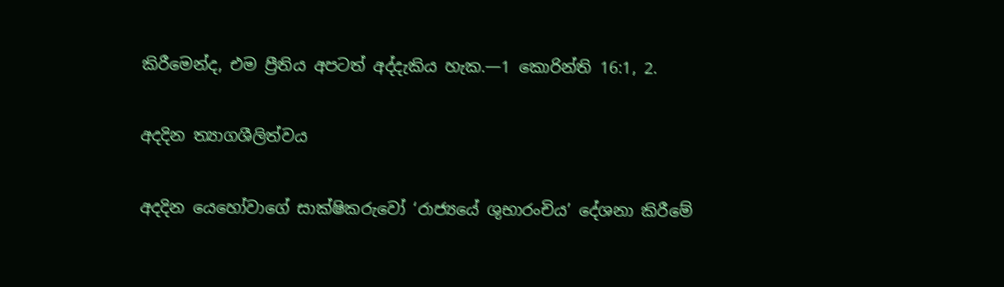කිරීමෙන්ද, එම ප්‍රීතිය අපටත් අද්දැකිය හැක.—1 කොරින්ති 16:1, 2.

අදදින ත්‍යාගශීලිත්වය

අදදින යෙහෝවාගේ සාක්ෂිකරුවෝ ‘රාජ්‍යයේ ශුභාරංචිය’ දේශනා කිරීමේ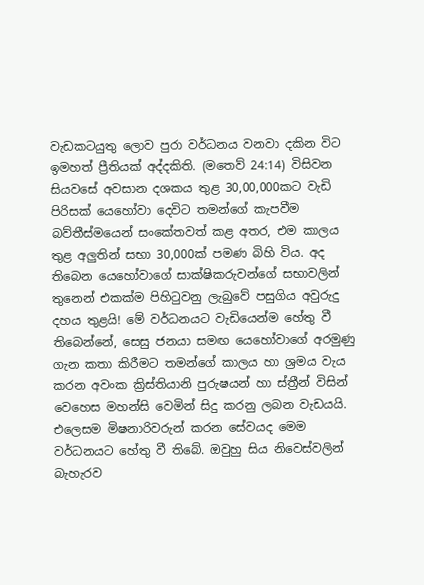වැඩකටයුතු ලොව පුරා වර්ධනය වනවා දකින විට ඉමහත් ප්‍රීතියක් අද්දකිති. (මතෙව් 24:14) විසිවන සියවසේ අවසාන දශකය තුළ 30,00,000කට වැඩි පිරිසක් යෙහෝවා දෙවිට තමන්ගේ කැපවීම බව්තීස්මයෙන් සංකේතවත් කළ අතර, එම කාලය තුළ අලුතින් සභා 30,000ක් පමණ බිහි විය. අද තිබෙන යෙහෝවාගේ සාක්ෂිකරුවන්ගේ සභාවලින් තුනෙන් එකක්ම පිහිටුවනු ලැබුවේ පසුගිය අවුරුදු දහය තුළයි! මේ වර්ධනයට වැඩියෙන්ම හේතු වී තිබෙන්නේ, සෙසු ජනයා සමඟ යෙහෝවාගේ අරමුණු ගැන කතා කිරීමට තමන්ගේ කාලය හා ශ්‍රමය වැය කරන අවංක ක්‍රිස්තියානි පුරුෂයන් හා ස්ත්‍රීන් විසින් වෙහෙස මහන්සි වෙමින් සිදු කරනු ලබන වැඩයයි. එලෙසම මිෂනාරිවරුන් කරන සේවයද මෙම වර්ධනයට හේතු වී තිබේ. ඔවුහු සිය නිවෙස්වලින් බැහැරව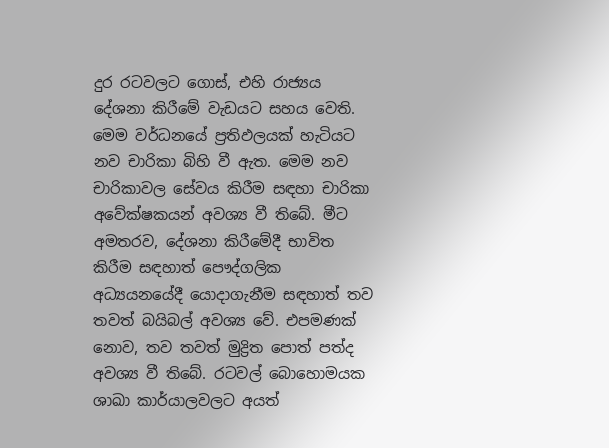දුර රටවලට ගොස්, එහි රාජ්‍යය දේශනා කිරීමේ වැඩයට සහය වෙති. මෙම වර්ධනයේ ප්‍රතිඵලයක් හැටියට නව චාරිකා බිහි වී ඇත. මෙම නව චාරිකාවල සේවය කිරීම සඳහා චාරිකා අවේක්ෂකයන් අවශ්‍ය වී තිබේ. මීට අමතරව, දේශනා කිරීමේදී භාවිත කිරීම සඳහාත් පෞද්ගලික අධ්‍යයනයේදී යොදාගැනීම සඳහාත් තව තවත් බයිබල් අවශ්‍ය වේ. එපමණක් නොව, තව තවත් මුද්‍රිත පොත් පත්ද අවශ්‍ය වී තිබේ. රටවල් බොහොමයක ශාඛා කාර්යාලවලට අයත්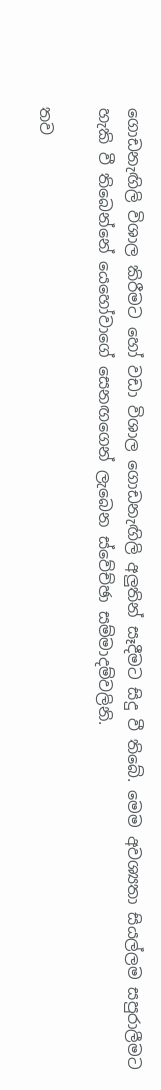ගොඩනැඟිලි විශාල කිරීමට හෝ වඩා විශාල ගොඩනැඟිලි අලුතින් සෑදීමට සිදු වී තිබේ. මෙම අවශ්‍යතා සියල්ලම සපුරාලීමට හැකි වී තිබෙන්නේ යෙහෝවාගේ සෙනඟගෙන් ලැබෙන ස්වේච්ඡා සම්මාදම්වලිනි.

තව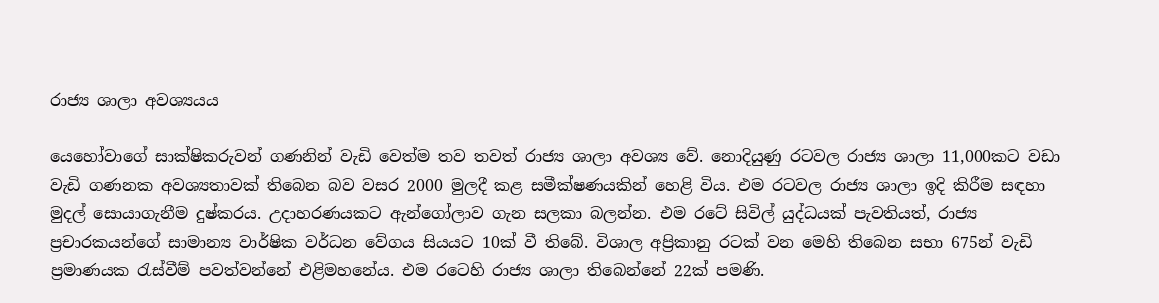රාජ්‍ය ශාලා අවශ්‍යයය

යෙහෝවාගේ සාක්ෂිකරුවන් ගණනින් වැඩි වෙත්ම තව තවත් රාජ්‍ය ශාලා අවශ්‍ය වේ. නොදියුණු රටවල රාජ්‍ය ශාලා 11,000කට වඩා වැඩි ගණනක අවශ්‍යතාවක් තිබෙන බව වසර 2000 මුලදී කළ සමීක්ෂණයකින් හෙළි විය. එම රටවල රාජ්‍ය ශාලා ඉදි කිරීම සඳහා මුදල් සොයාගැනීම දුෂ්කරය. උදාහරණයකට ඇන්ගෝලාව ගැන සලකා බලන්න. එම රටේ සිවිල් යුද්ධයක් පැවතියත්, රාජ්‍ය ප්‍රචාරකයන්ගේ සාමාන්‍ය වාර්ෂික වර්ධන වේගය සියයට 10ක් වී තිබේ. විශාල අප්‍රිකානු රටක් වන මෙහි තිබෙන සභා 675න් වැඩි ප්‍රමාණයක රැස්වීම් පවත්වන්නේ එළිමහනේය. එම රටෙහි රාජ්‍ය ශාලා තිබෙන්නේ 22ක් පමණි.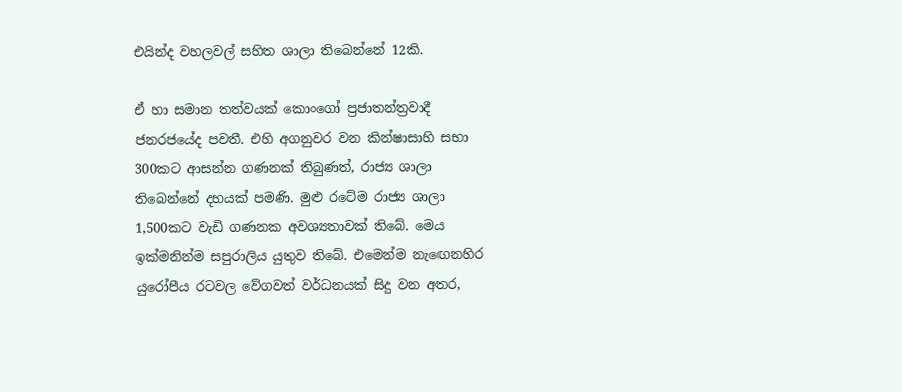එයින්ද වහලවල් සහිත ශාලා තිබෙන්නේ 12කි.

ඒ හා සමාන තත්වයක් කොංගෝ ප්‍රජාතන්ත්‍රවාදී ජනරජයේද පවතී. එහි අගනුවර වන කින්ෂාසාහි සභා 300කට ආසන්න ගණනක් තිබුණත්, රාජ්‍ය ශාලා තිබෙන්නේ දහයක් පමණි. මුළු රටේම රාජ්‍ය ශාලා 1,500කට වැඩි ගණනක අවශ්‍යතාවක් තිබේ. මෙය ඉක්මනින්ම සපුරාලිය යුතුව තිබේ. එමෙන්ම නැඟෙනහිර යුරෝපීය රටවල වේගවත් වර්ධනයක් සිදු වන අතර,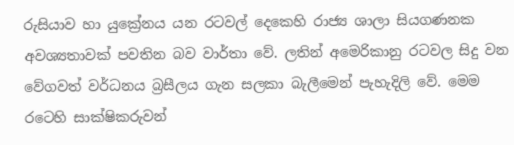රුසියාව හා යුක්‍රේනය යන රටවල් දෙකෙහි රාජ්‍ය ශාලා සියගණනක අවශ්‍යතාවක් පවතින බව වාර්තා වේ. ලතින් අමෙරිකානු රටවල සිදු වන වේගවත් වර්ධනය බ්‍රසීලය ගැන සලකා බැලීමෙන් පැහැදිලි වේ. මෙම රටෙහි සාක්ෂිකරුවන්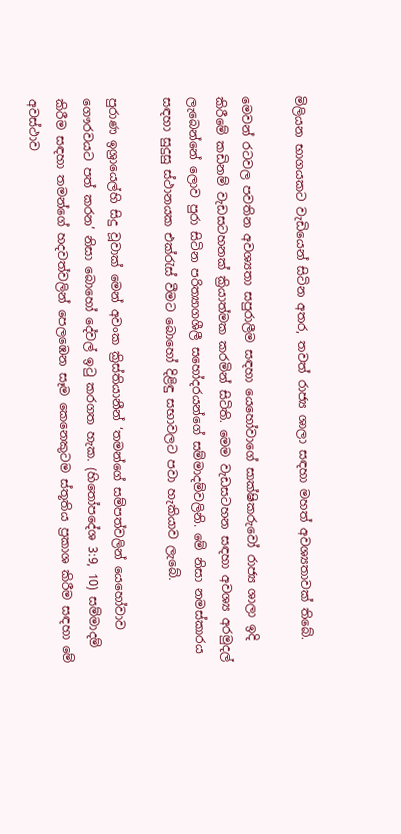මිලියන භාගයකට වැඩියෙන් සිටින අතර, තවත් රාජ්‍ය ශාලා සඳහා මහත් අවශ්‍යතාවක් තිබේ.

මෙවන් රටවල පවතින අවශ්‍යතා සපුරාලීම සඳහා යෙහෝවාගේ සාක්ෂිකරුවෝ රාජ්‍ය ශාලා ඉදි කිරීමේ කඩිනම් වැඩසටහනක් ක්‍රියාත්මක කරමින් සිටිති. මෙම වැඩසටහන සඳහා අවශ්‍ය අරමුදල් ලැබෙන්නේ ලොව පුරා සිටින පරිත්‍යාගශීලී සහෝදරයන්ගේ සම්මාදම්වලිනි. මේ නිසා නමස්කාරය සඳහා සුදුසු ස්ථානයක එක්රැස් වීමට බොහෝ දිළිඳු සභාවලට පවා හැකියාව ලැබේ.

පුරාණ ඉශ්‍රායෙල්හි සිදු වූවාක් මෙන් අවංක ක්‍රිස්තියානීන් ‘තමන්ගේ සම්පත්වලින් යෙහෝවාව ගෞරවයට පත් කරන’ නිසා බොහෝ දේවල් ඉටු කරගත හැක. (හිතෝපදේශ 3:9, 10) සම්මාදම් කිරීම සඳහා තමන්ගේ හදවත්වලින් පෙලඹෙන සෑම කෙනෙකුටම ස්තූතිය ප්‍රකාශ කිරීම සඳහා මේ අවස්ථාව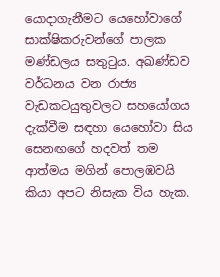යොදාගැනීමට යෙහෝවාගේ සාක්ෂිකරුවන්ගේ පාලක මණ්ඩලය සතුටුය. අඛණ්ඩව වර්ධනය වන රාජ්‍ය වැඩකටයුතුවලට සහයෝගය දැක්වීම සඳහා යෙහෝවා සිය සෙනඟගේ හදවත් තම ආත්මය මගින් පොලඹවයි කියා අපට නිසැක විය හැක.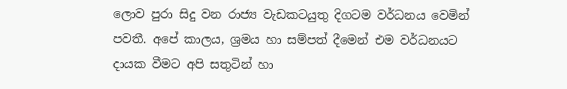ලොව පුරා සිදු වන රාජ්‍ය වැඩකටයුතු දිගටම වර්ධනය වෙමින් පවතී. අපේ කාලය, ශ්‍රමය හා සම්පත් දීමෙන් එම වර්ධනයට දායක වීමට අපි සතුටින් හා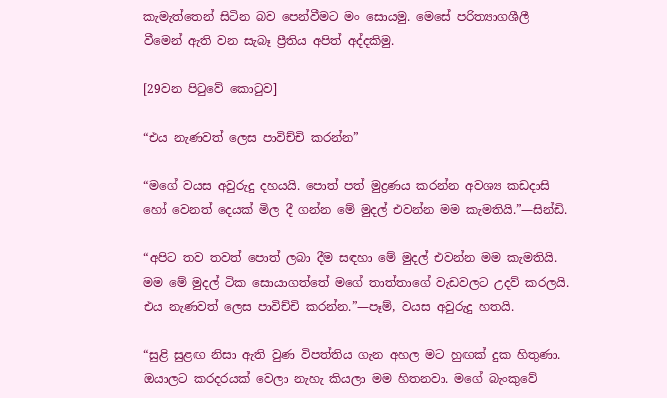කැමැත්තෙන් සිටින බව පෙන්වීමට මං සොයමු. මෙසේ පරිත්‍යාගශීලී වීමෙන් ඇති වන සැබෑ ප්‍රීතිය අපිත් අද්දකිමු.

[29වන පිටුවේ කොටුව]

“එය නැණවත් ලෙස පාවිච්චි කරන්න”

“මගේ වයස අවුරුදු දහයයි. පොත් පත් මුද්‍රණය කරන්න අවශ්‍ය කඩදාසි හෝ වෙනත් දෙයක් මිල දී ගන්න මේ මුදල් එවන්න මම කැමතියි.”—සින්ඩි.

“අපිට තව තවත් පොත් ලබා දීම සඳහා මේ මුදල් එවන්න මම කැමතියි. මම මේ මුදල් ටික සොයාගත්තේ මගේ තාත්තාගේ වැඩවලට උදව් කරලයි. එය නැණවත් ලෙස පාවිච්චි කරන්න.”—පෑම්, වයස අවුරුදු හතයි.

“සුළි සුළඟ නිසා ඇති වුණ විපත්තිය ගැන අහල මට හුඟක් දුක හිතුණා. ඔයාලට කරදරයක් වෙලා නැහැ කියලා මම හිතනවා. මගේ බැංකුවේ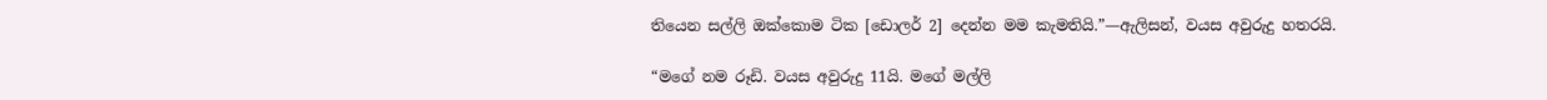තියෙන සල්ලි ඔක්කොම ටික [ඩොලර් 2] දෙන්න මම කැමතියි.”—ඇලිසන්, වයස අවුරුදු හතරයි.

“මගේ නම රූඩි. වයස අවුරුදු 11යි. මගේ මල්ලි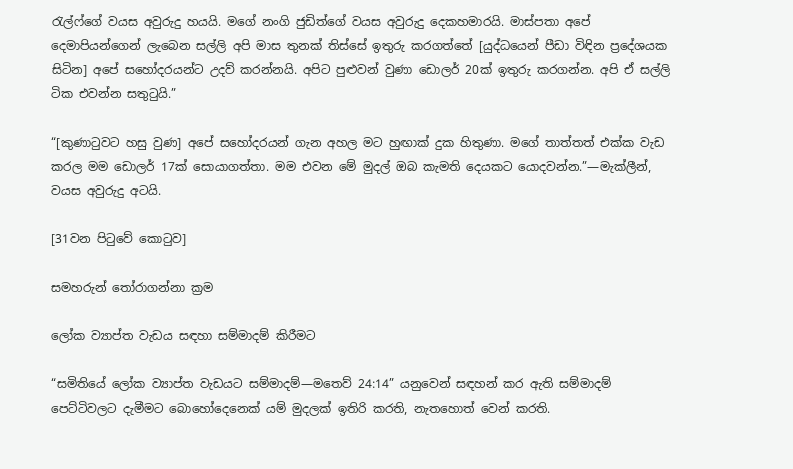රැල්ෆ්ගේ වයස අවුරුදු හයයි. මගේ නංගි ජුඩිත්ගේ වයස අවුරුදු දෙකහමාරයි. මාස්පතා අපේ දෙමාපියන්ගෙන් ලැබෙන සල්ලි අපි මාස තුනක් තිස්සේ ඉතුරු කරගත්තේ [යුද්ධයෙන් පීඩා විඳින ප්‍රදේශයක සිටින] අපේ සහෝදරයන්ට උදව් කරන්නයි. අපිට පුළුවන් වුණා ඩොලර් 20ක් ඉතුරු කරගන්න. අපි ඒ සල්ලි ටික එවන්න සතුටුයි.”

“[කුණාටුවට හසු වුණ] අපේ සහෝදරයන් ගැන අහල මට හුඟාක් දුක හිතුණා. මගේ තාත්තත් එක්ක වැඩ කරල මම ඩොලර් 17ක් සොයාගත්තා. මම එවන මේ මුදල් ඔබ කැමති දෙයකට යොදවන්න.”—මැක්ලීන්, වයස අවුරුදු අටයි.

[31වන පිටුවේ කොටුව]

සමහරුන් තෝරාගන්නා ක්‍රම

ලෝක ව්‍යාප්ත වැඩය සඳහා සම්මාදම් කිරීමට

“සමිතියේ ලෝක ව්‍යාප්ත වැඩයට සම්මාදම්—මතෙව් 24:14” යනුවෙන් සඳහන් කර ඇති සම්මාදම් පෙට්ටිවලට දැමීමට බොහෝදෙනෙක් යම් මුදලක් ඉතිරි කරති, නැතහොත් වෙන් කරති.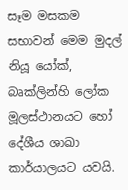සෑම මසකම සභාවන් මෙම මුදල් නියූ යෝක්, බෘක්ලින්හි ලෝක මූලස්ථානයට හෝ දේශීය ශාඛා කාර්යාලයට යවයි.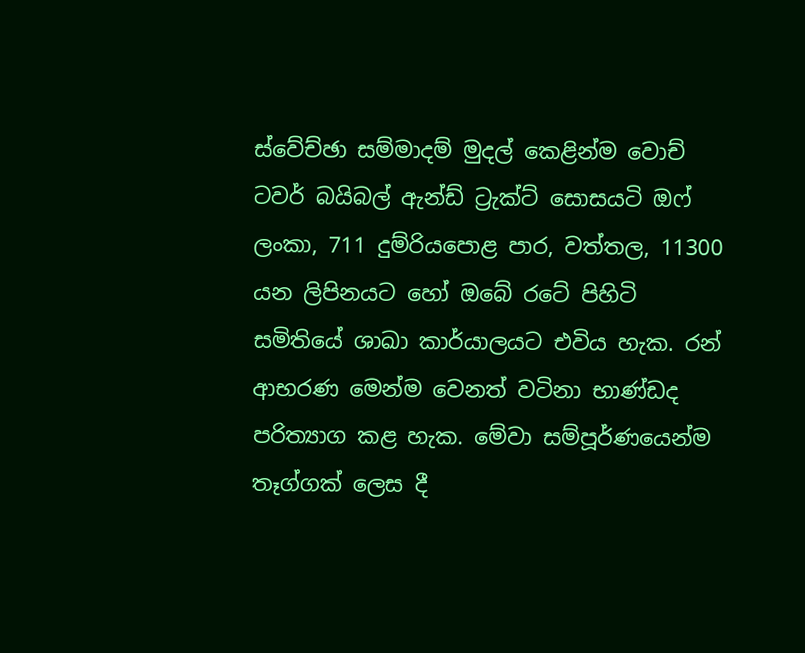ස්වේච්ඡා සම්මාදම් මුදල් කෙළින්ම වොච් ටවර් බයිබල් ඇන්ඩ් ට්‍රැක්ට් සොසයටි ඔෆ් ලංකා, 711 දුම්රියපොළ පාර, වත්තල, 11300 යන ලිපිනයට හෝ ඔබේ රටේ පිහිටි සමිතියේ ශාඛා කාර්යාලයට එවිය හැක. රන් ආභරණ මෙන්ම වෙනත් වටිනා භාණ්ඩද පරිත්‍යාග කළ හැක. මේවා සම්පූර්ණයෙන්ම තෑග්ගක් ලෙස දී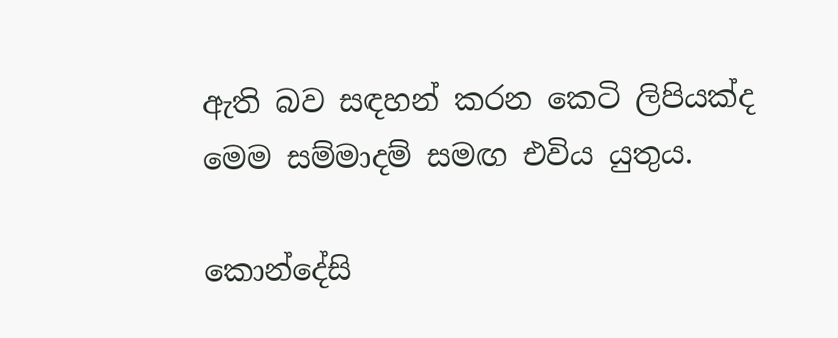ඇති බව සඳහන් කරන කෙටි ලිපියක්ද මෙම සම්මාදම් සමඟ එවිය යුතුය.

කොන්දේසි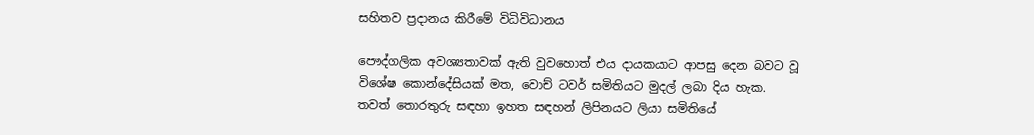සහිතව ප්‍රදානය කිරීමේ විධිවිධානය

පෞද්ගලික අවශ්‍යතාවක් ඇති වුවහොත් එය දායකයාට ආපසු දෙන බවට වූ විශේෂ කොන්දේසියක් මත, වොච් ටවර් සමිතියට මුදල් ලබා දිය හැක. තවත් තොරතුරු සඳහා ඉහත සඳහන් ලිපිනයට ලියා සමිතියේ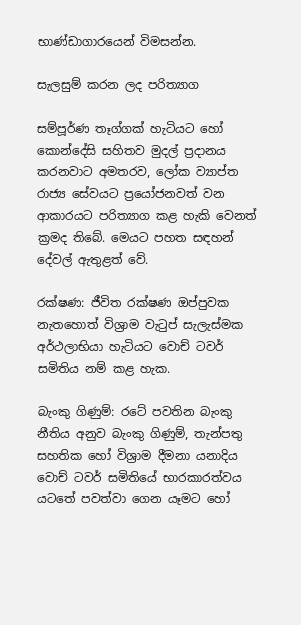භාණ්ඩාගාරයෙන් විමසන්න.

සැලසුම් කරන ලද පරිත්‍යාග

සම්පූර්ණ තෑග්ගක් හැටියට හෝ කොන්දේසි සහිතව මුදල් ප්‍රදානය කරනවාට අමතරව, ලෝක ව්‍යාප්ත රාජ්‍ය සේවයට ප්‍රයෝජනවත් වන ආකාරයට පරිත්‍යාග කළ හැකි වෙනත් ක්‍රමද තිබේ. මෙයට පහත සඳහන් දේවල් ඇතුළත් වේ.

රක්ෂණ: ජීවිත රක්ෂණ ඔප්පුවක නැතහොත් විශ්‍රාම වැටුප් සැලැස්මක අර්ථලාභියා හැටියට වොච් ටවර් සමිතිය නම් කළ හැක.

බැංකු ගිණුම්: රටේ පවතින බැංකු නීතිය අනුව බැංකු ගිණුම්, තැන්පතු සහතික හෝ විශ්‍රාම දීමනා යනාදිය වොච් ටවර් සමිතියේ භාරකාරත්වය යටතේ පවත්වා ගෙන යෑමට හෝ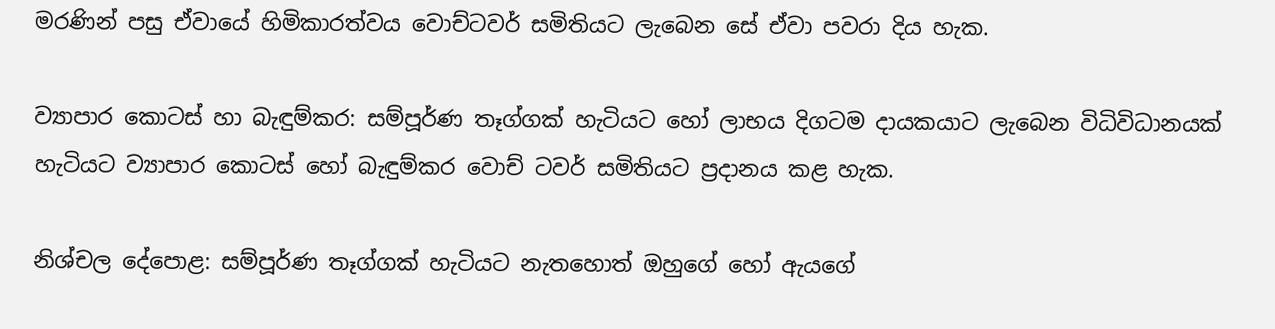මරණින් පසු ඒවායේ හිමිකාරත්වය වොච්ටවර් සමිතියට ලැබෙන සේ ඒවා පවරා දිය හැක.

ව්‍යාපාර කොටස් හා බැඳුම්කර: සම්පූර්ණ තෑග්ගක් හැටියට හෝ ලාභය දිගටම දායකයාට ලැබෙන විධිවිධානයක් හැටියට ව්‍යාපාර කොටස් හෝ බැඳුම්කර වොච් ටවර් සමිතියට ප්‍රදානය කළ හැක.

නිශ්චල දේපොළ: සම්පූර්ණ තෑග්ගක් හැටියට නැතහොත් ඔහුගේ හෝ ඇයගේ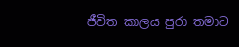ජීවිත කාලය පුරා තමාට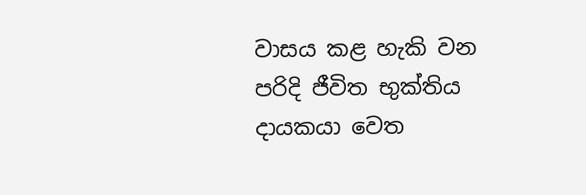වාසය කළ හැකි වන පරිදි ජීවිත භුක්තිය දායකයා වෙත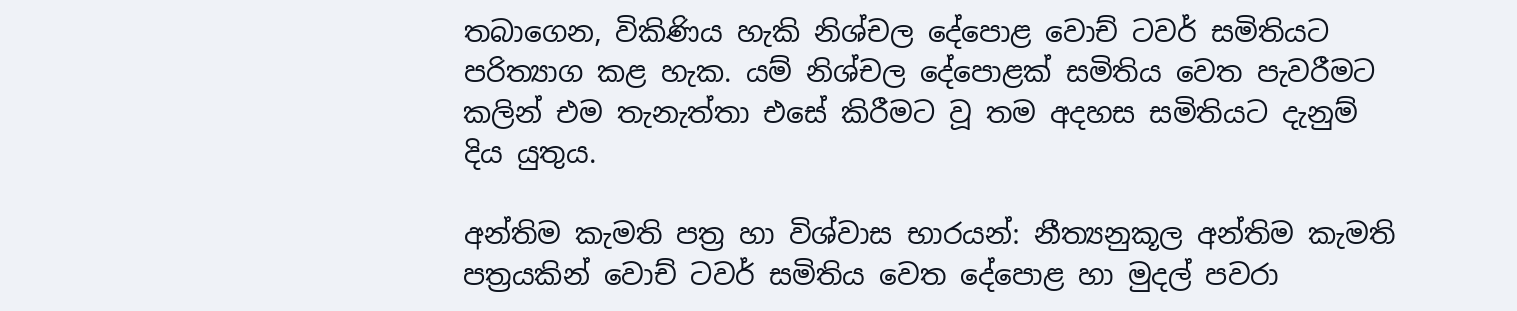තබාගෙන, විකිණිය හැකි නිශ්චල දේපොළ වොච් ටවර් සමිතියට පරිත්‍යාග කළ හැක. යම් නිශ්චල දේපොළක් සමිතිය වෙත පැවරීමට කලින් එම තැනැත්තා එසේ කිරීමට වූ තම අදහස සමිතියට දැනුම් දිය යුතුය.

අන්තිම කැමති පත්‍ර හා විශ්වාස භාරයන්: නීත්‍යනුකූල අන්තිම කැමති පත්‍රයකින් වොච් ටවර් සමිතිය වෙත දේපොළ හා මුදල් පවරා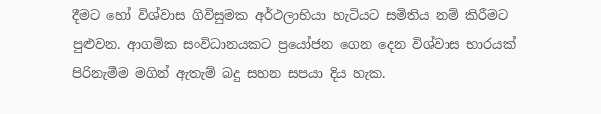දීමට හෝ විශ්වාස ගිවිසුමක අර්ථලාභියා හැටියට සමිතිය නම් කිරීමට පුළුවන. ආගමික සංවිධානයකට ප්‍රයෝජන ගෙන දෙන විශ්වාස භාරයක් පිරිනැමීම මගින් ඇතැම් බදු සහන සපයා දිය හැක.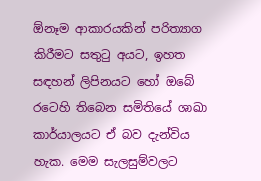ඕනෑම ආකාරයකින් පරිත්‍යාග කිරීමට සතුටු අයට, ඉහත සඳහන් ලිපිනයට හෝ ඔබේ රටෙහි තිබෙන සමිතියේ ශාඛා කාර්යාලයට ඒ බව දැන්විය හැක. මෙම සැලසුම්වලට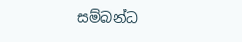සම්බන්ධ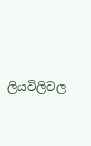ලියවිලිවල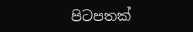පිටපතක්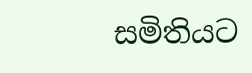සමිතියට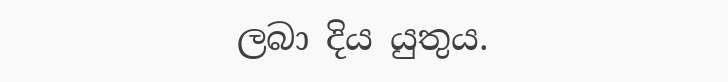ලබා දිය යුතුය.